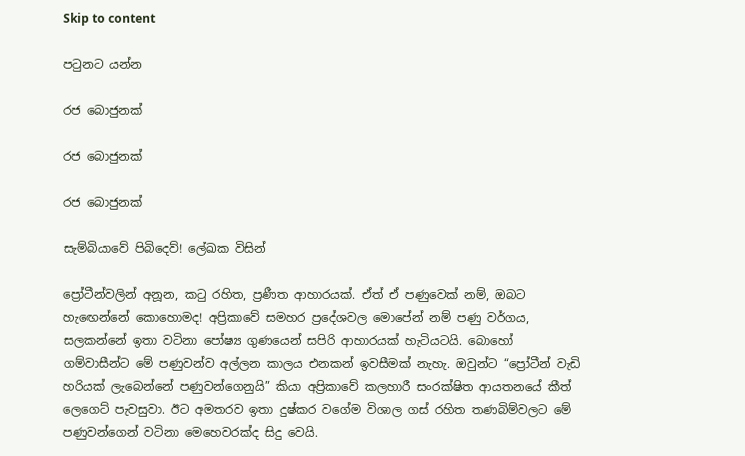Skip to content

පටුනට යන්න

රජ බොජුනක්

රජ බොජුනක්

රජ බොජුනක්

සැම්බියාවේ පිබිදෙව්! ලේඛක විසින්

ප්‍රෝටීන්වලින් අනූන, කටු රහිත, ප්‍රණීත ආහාරයක්. ඒත් ඒ පණුවෙක් නම්, ඔබට හැඟෙන්නේ කොහොමද! අප්‍රිකාවේ සමහර ප්‍රදේශවල මොපේන් නම් පණු වර්ගය, සලකන්නේ ඉතා වටිනා පෝෂ්‍ය ගුණයෙන් සපිරි ආහාරයක් හැටියටයි. බොහෝ ගම්වාසීන්ට මේ පණුවන්ව අල්ලන කාලය එනකන් ඉවසීමක් නැහැ. ඔවුන්ට “ප්‍රෝටීන් වැඩි හරියක් ලැබෙන්නේ පණුවන්ගෙනුයි” කියා අප්‍රිකාවේ කලහාරී සංරක්ෂිත ආයතනයේ කීත් ලෙගෙට් පැවසුවා. ඊට අමතරව ඉතා දුෂ්කර වගේම විශාල ගස් රහිත තණබිම්වලට මේ පණුවන්ගෙන් වටිනා මෙහෙවරක්ද සිදු වෙයි.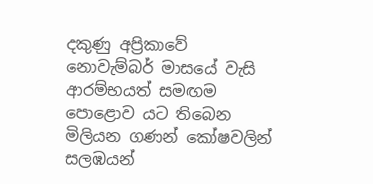දකුණු අප්‍රිකාවේ නොවැම්බර් මාසයේ වැසි ආරම්භයත් සමඟම පොළොව යට තිබෙන මිලියන ගණන් කෝෂවලින් සලඹයන්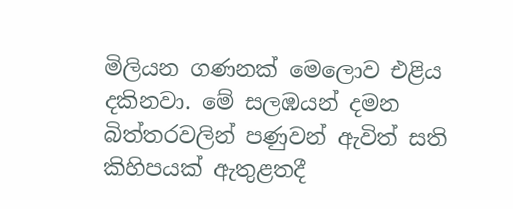මිලියන ගණනක් මෙලොව එළිය දකිනවා. මේ සලඹයන් දමන බිත්තරවලින් පණුවන් ඇවිත් සති කිහිපයක් ඇතුළතදී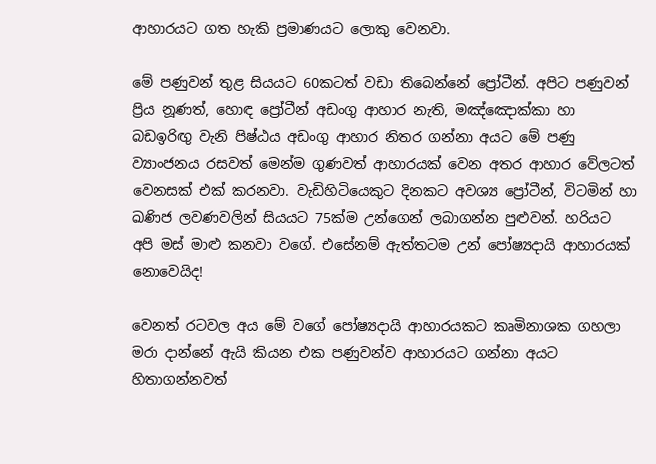ආහාරයට ගත හැකි ප්‍රමාණයට ලොකු වෙනවා.

මේ පණුවන් තුළ සියයට 60කටත් වඩා තිබෙන්නේ ප්‍රෝටීන්. අපිට පණුවන් ප්‍රිය නූණත්, හොඳ ප්‍රෝටීන් අඩංගු ආහාර නැති, මඤ්ඤොක්කා හා බඩඉරිඟු වැනි පිෂ්ඨය අඩංගු ආහාර නිතර ගන්නා අයට මේ පණු ව්‍යාංජනය රසවත් මෙන්ම ගුණවත් ආහාරයක් වෙන අතර ආහාර වේලටත් වෙනසක් එක් කරනවා. වැඩිහිටියෙකුට දිනකට අවශ්‍ය ප්‍රෝටීන්, විටමින් හා ඛණිජ ලවණවලින් සියයට 75ක්ම උන්ගෙන් ලබාගන්න පුළුවන්. හරියට අපි මස් මාළු කනවා වගේ. එසේනම් ඇත්තටම උන් පෝෂ්‍යදායි ආහාරයක් නොවෙයිද!

වෙනත් රටවල අය මේ වගේ පෝෂ්‍යදායි ආහාරයකට කෘමිනාශක ගහලා මරා දාන්නේ ඇයි කියන එක පණුවන්ව ආහාරයට ගන්නා අයට හිතාගන්නවත්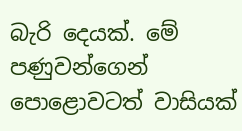බැරි දෙයක්. මේ පණුවන්ගෙන් පොළොවටත් වාසියක්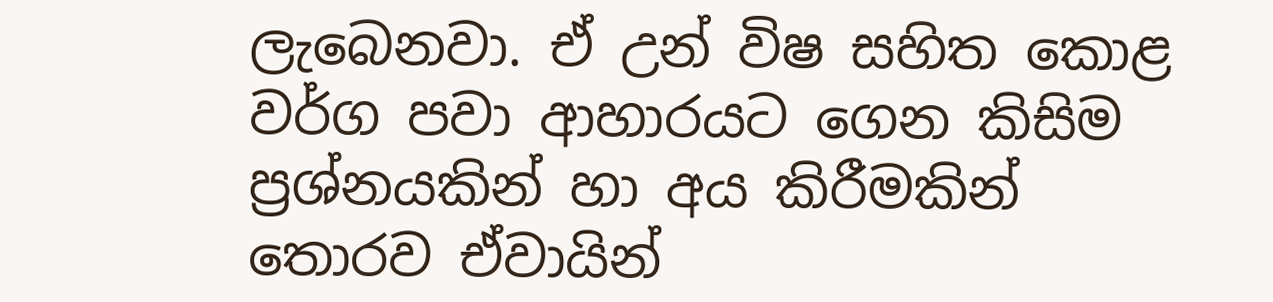ලැබෙනවා. ඒ උන් විෂ සහිත කොළ වර්ග පවා ආහාරයට ගෙන කිසිම ප්‍රශ්නයකින් හා අය කිරීමකින් තොරව ඒවායින්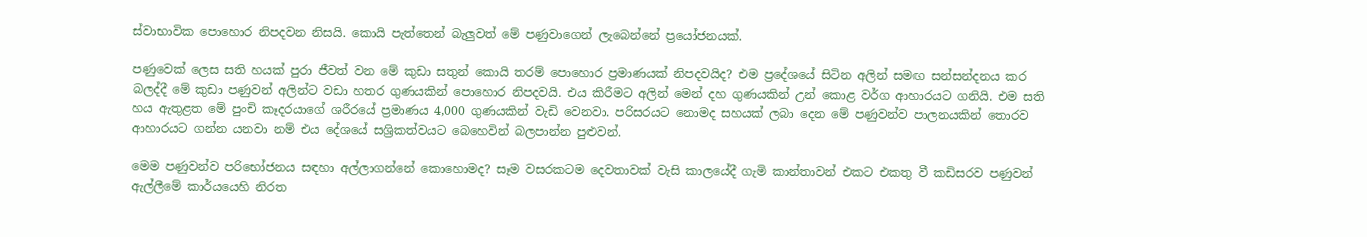ස්වාභාවික පොහොර නිපදවන නිසයි. කොයි පැත්තෙන් බැලුවත් මේ පණුවාගෙන් ලැබෙන්නේ ප්‍රයෝජනයක්.

පණුවෙක් ලෙස සති හයක් පුරා ජීවත් වන මේ කුඩා සතුන් කොයි තරම් පොහොර ප්‍රමාණයක් නිපදවයිද? එම ප්‍රදේශයේ සිටින අලින් සමඟ සන්සන්දනය කර බලද්දී මේ කුඩා පණුවන් අලින්ට වඩා හතර ගුණයකින් පොහොර නිපදවයි. එය කිරීමට අලින් මෙන් දහ ගුණයකින් උන් කොළ වර්ග ආහාරයට ගනියි. එම සති හය ඇතුළත මේ පුංචි කෑදරයාගේ ශරීරයේ ප්‍රමාණය 4,000 ගුණයකින් වැඩි වෙනවා. පරිසරයට නොමද සහයක් ලබා දෙන මේ පණුවන්ව පාලනයකින් තොරව ආහාරයට ගන්න යනවා නම් එය දේශයේ සශ්‍රිකත්වයට බෙහෙවින් බලපාන්න පුළුවන්.

මෙම පණුවන්ව පරිභෝජනය සඳහා අල්ලාගන්නේ කොහොමද? සෑම වසරකටම දෙවතාවක් වැසි කාලයේදී ගැමි කාන්තාවන් එකට එකතු වී කඩිසරව පණුවන් ඇල්ලීමේ කාර්යයෙහි නිරත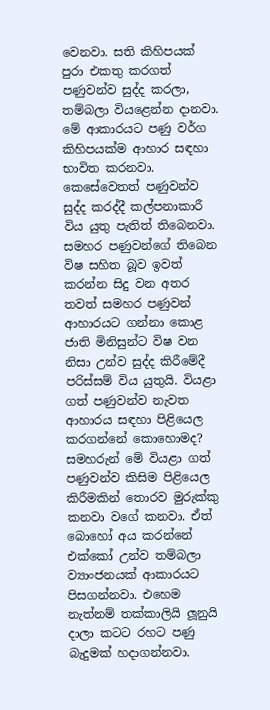වෙනවා. සති කිහිපයක් පුරා එකතු කරගත් පණුවන්ව සුද්ද කරලා, තම්බලා වියළෙන්න දානවා. මේ ආකාරයට පණු වර්ග කිහිපයක්ම ආහාර සඳහා භාවිත කරනවා. කෙසේවෙතත් පණුවන්ව සුද්ද කරද්දී කල්පනාකාරී විය යුතු පැතිත් තිබෙනවා. සමහර පණුවන්ගේ තිබෙන විෂ සහිත බූව ඉවත් කරන්න සිදු වන අතර තවත් සමහර පණුවන් ආහාරයට ගන්නා කොළ ජාති මිනිසුන්ට විෂ වන නිසා උන්ව සුද්ද කිරීමේදී පරිස්සම් විය යුතුයි. වියළා ගත් පණුවන්ව නැවත ආහාරය සඳහා පිළියෙල කරගන්නේ කොහොමද? සමහරුන් මේ වියළා ගත් පණුවන්ව කිසිම පිළියෙල කිරීමකින් තොරව මුරුක්කු කනවා වගේ කනවා. ඒත් බොහෝ අය කරන්නේ එක්කෝ උන්ව තම්බලා ව්‍යාංජනයක් ආකාරයට පිසගන්නවා. එහෙම නැත්නම් තක්කාලියි ලූනුයි දාලා කටට රහට පණු බැදුමක් හදාගන්නවා.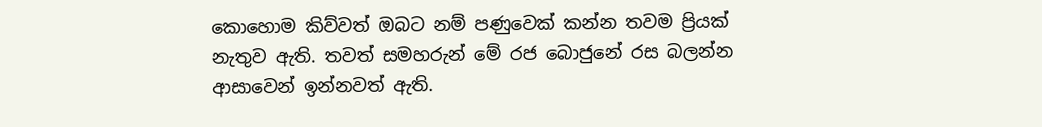කොහොම කිව්වත් ඔබට නම් පණුවෙක් කන්න තවම ප්‍රියක් නැතුව ඇති. තවත් සමහරුන් මේ රජ බොජුනේ රස බලන්න ආසාවෙන් ඉන්නවත් ඇති.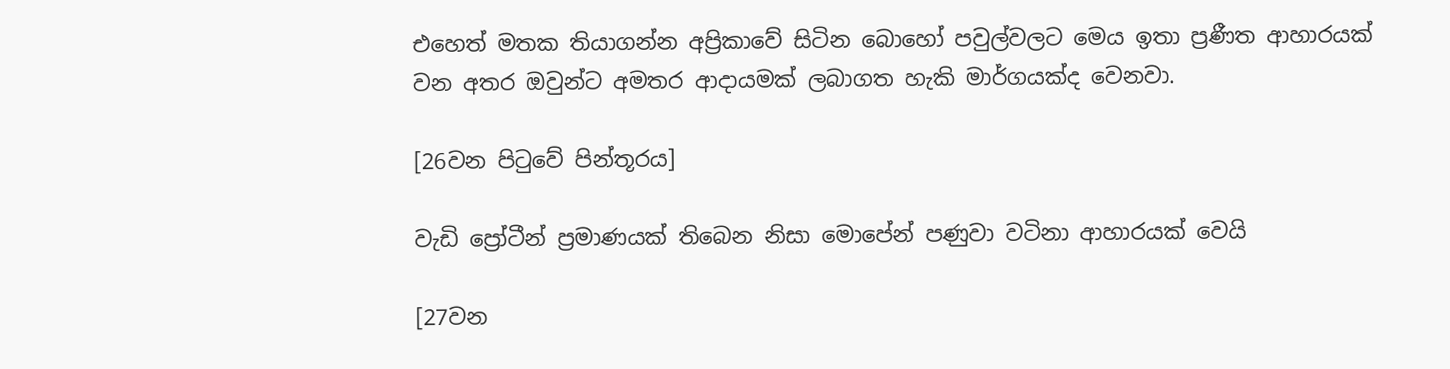එහෙත් මතක තියාගන්න අප්‍රිකාවේ සිටින බොහෝ පවුල්වලට මෙය ඉතා ප්‍රණීත ආහාරයක් වන අතර ඔවුන්ට අමතර ආදායමක් ලබාගත හැකි මාර්ගයක්ද වෙනවා.

[26වන පිටුවේ පින්තූරය]

වැඩි ප්‍රෝටීන් ප්‍රමාණයක් තිබෙන නිසා මොපේන් පණුවා වටිනා ආහාරයක් වෙයි

[27වන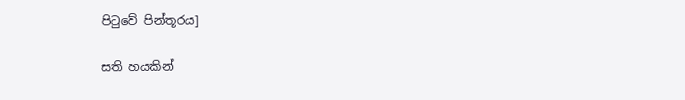පිටුවේ පින්තූරය]

සති හයකින්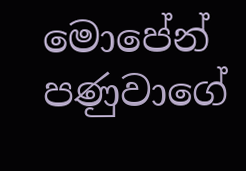මොපේන් පණුවාගේ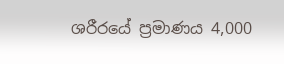ශරීරයේ ප්‍රමාණය 4,000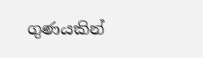ගුණයකින්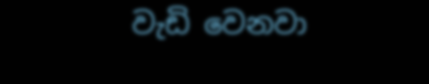වැඩි වෙනවා